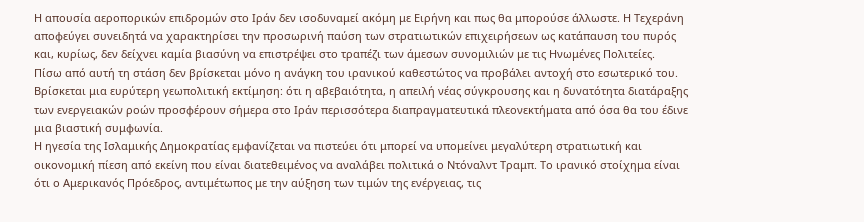Η απουσία αεροπορικών επιδρομών στο Ιράν δεν ισοδυναμεί ακόμη με Ειρήνη και πως θα μπορούσε άλλωστε. Η Τεχεράνη αποφεύγει συνειδητά να χαρακτηρίσει την προσωρινή παύση των στρατιωτικών επιχειρήσεων ως κατάπαυση του πυρός και, κυρίως, δεν δείχνει καμία βιασύνη να επιστρέψει στο τραπέζι των άμεσων συνομιλιών με τις Ηνωμένες Πολιτείες.
Πίσω από αυτή τη στάση δεν βρίσκεται μόνο η ανάγκη του ιρανικού καθεστώτος να προβάλει αντοχή στο εσωτερικό του.
Βρίσκεται μια ευρύτερη γεωπολιτική εκτίμηση: ότι η αβεβαιότητα, η απειλή νέας σύγκρουσης και η δυνατότητα διατάραξης των ενεργειακών ροών προσφέρουν σήμερα στο Ιράν περισσότερα διαπραγματευτικά πλεονεκτήματα από όσα θα του έδινε μια βιαστική συμφωνία.
Η ηγεσία της Ισλαμικής Δημοκρατίας εμφανίζεται να πιστεύει ότι μπορεί να υπομείνει μεγαλύτερη στρατιωτική και οικονομική πίεση από εκείνη που είναι διατεθειμένος να αναλάβει πολιτικά ο Ντόναλντ Τραμπ. Το ιρανικό στοίχημα είναι ότι ο Αμερικανός Πρόεδρος, αντιμέτωπος με την αύξηση των τιμών της ενέργειας, τις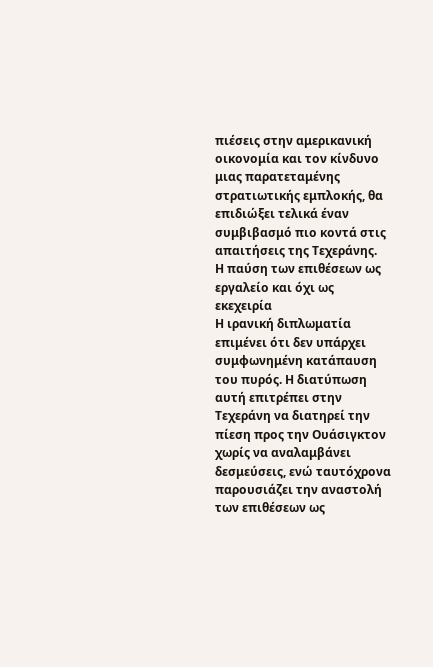πιέσεις στην αμερικανική οικονομία και τον κίνδυνο μιας παρατεταμένης στρατιωτικής εμπλοκής, θα επιδιώξει τελικά έναν συμβιβασμό πιο κοντά στις απαιτήσεις της Τεχεράνης.
Η παύση των επιθέσεων ως εργαλείο και όχι ως εκεχειρία
Η ιρανική διπλωματία επιμένει ότι δεν υπάρχει συμφωνημένη κατάπαυση του πυρός. Η διατύπωση αυτή επιτρέπει στην Τεχεράνη να διατηρεί την πίεση προς την Ουάσιγκτον χωρίς να αναλαμβάνει δεσμεύσεις, ενώ ταυτόχρονα παρουσιάζει την αναστολή των επιθέσεων ως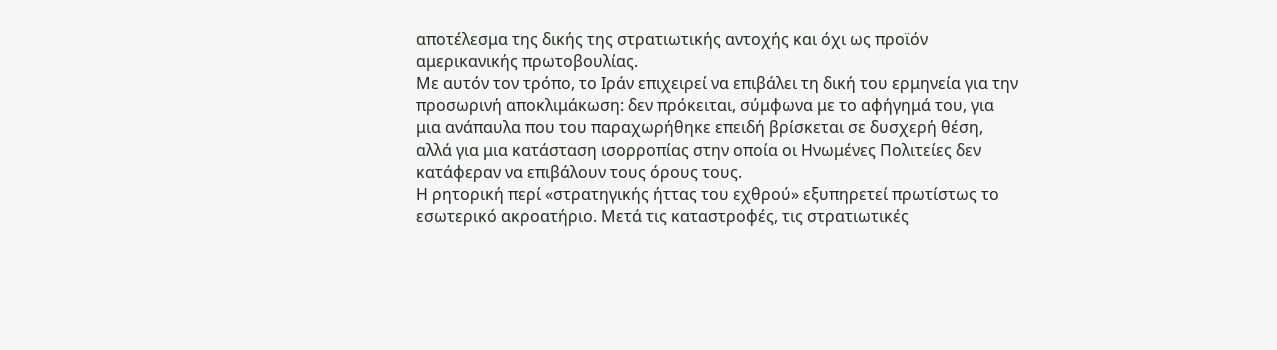αποτέλεσμα της δικής της στρατιωτικής αντοχής και όχι ως προϊόν αμερικανικής πρωτοβουλίας.
Με αυτόν τον τρόπο, το Ιράν επιχειρεί να επιβάλει τη δική του ερμηνεία για την προσωρινή αποκλιμάκωση: δεν πρόκειται, σύμφωνα με το αφήγημά του, για μια ανάπαυλα που του παραχωρήθηκε επειδή βρίσκεται σε δυσχερή θέση, αλλά για μια κατάσταση ισορροπίας στην οποία οι Ηνωμένες Πολιτείες δεν κατάφεραν να επιβάλουν τους όρους τους.
Η ρητορική περί «στρατηγικής ήττας του εχθρού» εξυπηρετεί πρωτίστως το εσωτερικό ακροατήριο. Μετά τις καταστροφές, τις στρατιωτικές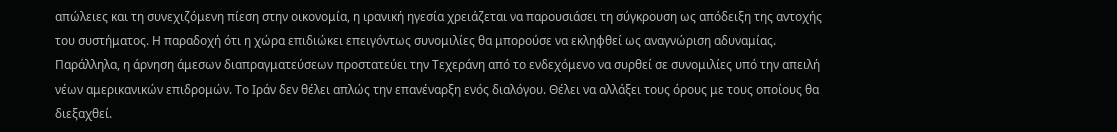απώλειες και τη συνεχιζόμενη πίεση στην οικονομία, η ιρανική ηγεσία χρειάζεται να παρουσιάσει τη σύγκρουση ως απόδειξη της αντοχής του συστήματος. Η παραδοχή ότι η χώρα επιδιώκει επειγόντως συνομιλίες θα μπορούσε να εκληφθεί ως αναγνώριση αδυναμίας.
Παράλληλα, η άρνηση άμεσων διαπραγματεύσεων προστατεύει την Τεχεράνη από το ενδεχόμενο να συρθεί σε συνομιλίες υπό την απειλή νέων αμερικανικών επιδρομών. Το Ιράν δεν θέλει απλώς την επανέναρξη ενός διαλόγου. Θέλει να αλλάξει τους όρους με τους οποίους θα διεξαχθεί.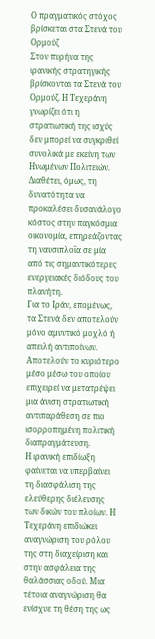Ο πραγματικός στόχος βρίσκεται στα Στενά του Ορμούζ
Στον πυρήνα της ιρανικής στρατηγικής βρίσκονται τα Στενά του Ορμούζ. Η Τεχεράνη γνωρίζει ότι η στρατιωτική της ισχύς δεν μπορεί να συγκριθεί συνολικά με εκείνη των Ηνωμένων Πολιτειών. Διαθέτει, όμως, τη δυνατότητα να προκαλέσει δυσανάλογο κόστος στην παγκόσμια οικονομία, επηρεάζοντας τη ναυσιπλοΐα σε μία από τις σημαντικότερες ενεργειακές διόδους του πλανήτη.
Για το Ιράν, επομένως, τα Στενά δεν αποτελούν μόνο αμυντικό μοχλό ή απειλή αντιποίνων. Αποτελούν το κυριότερο μέσο μέσω του οποίου επιχειρεί να μετατρέψει μια άνιση στρατιωτική αντιπαράθεση σε πιο ισορροπημένη πολιτική διαπραγμάτευση.
Η ιρανική επιδίωξη φαίνεται να υπερβαίνει τη διασφάλιση της ελεύθερης διέλευσης των δικών του πλοίων. Η Τεχεράνη επιδιώκει αναγνώριση του ρόλου της στη διαχείριση και στην ασφάλεια της θαλάσσιας οδού. Μια τέτοια αναγνώριση θα ενίσχυε τη θέση της ως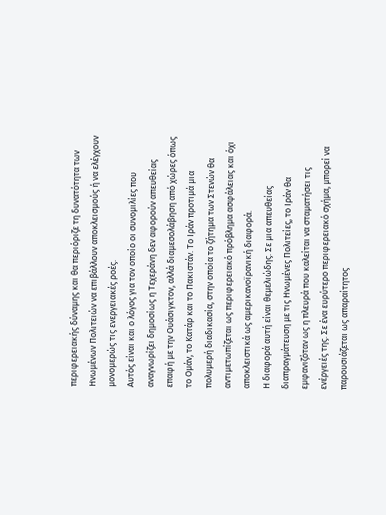περιφερειακής δύναμης και θα περιόριζε τη δυνατότητα των Ηνωμένων Πολιτειών να επιβάλλουν αποκλεισμούς ή να ελέγχουν μονομερώς τις ενεργειακές ροές.
Αυτός είναι και ο λόγος για τον οποίο οι συνομιλίες που αναγνωρίζει δημοσίως η Τεχεράνη δεν αφορούν απευθείας επαφή με την Ουάσιγκτον, αλλά διαμεσολάβηση από χώρες όπως το Ομάν, το Κατάρ και το Πακιστάν. Το Ιράν προτιμά μια πολυμερή διαδικασία, στην οποία το ζήτημα των Στενών θα αντιμετωπίζεται ως περιφερειακό πρόβλημα ασφάλειας και όχι αποκλειστικά ως αμερικανοϊρανική διαφορά.
Η διαφορά αυτή είναι θεμελιώδης. Σε μια απευθείας διαπραγμάτευση με τις Ηνωμένες Πολιτείες, το Ιράν θα εμφανιζόταν ως η πλευρά που καλείται να σταματήσει τις ενέργειές της. Σε ένα ευρύτερο περιφερειακό σχήμα, μπορεί να παρουσιάζεται ως απαραίτητος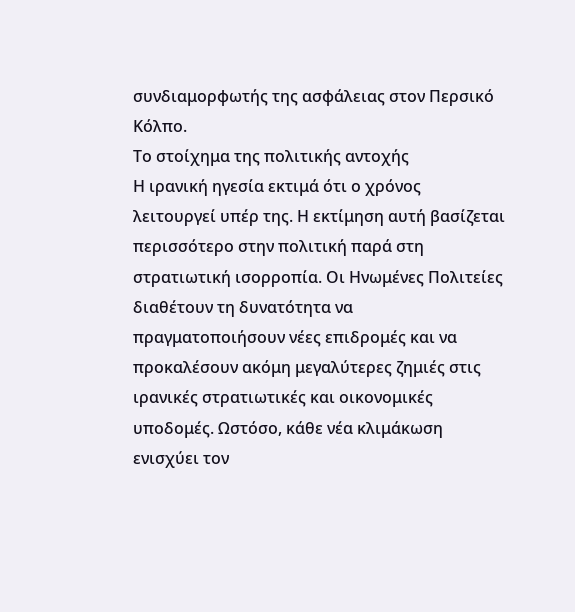συνδιαμορφωτής της ασφάλειας στον Περσικό Κόλπο.
Το στοίχημα της πολιτικής αντοχής
Η ιρανική ηγεσία εκτιμά ότι ο χρόνος λειτουργεί υπέρ της. Η εκτίμηση αυτή βασίζεται περισσότερο στην πολιτική παρά στη στρατιωτική ισορροπία. Οι Ηνωμένες Πολιτείες διαθέτουν τη δυνατότητα να πραγματοποιήσουν νέες επιδρομές και να προκαλέσουν ακόμη μεγαλύτερες ζημιές στις ιρανικές στρατιωτικές και οικονομικές υποδομές. Ωστόσο, κάθε νέα κλιμάκωση ενισχύει τον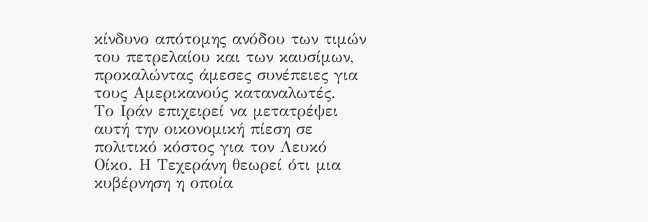κίνδυνο απότομης ανόδου των τιμών του πετρελαίου και των καυσίμων, προκαλώντας άμεσες συνέπειες για τους Αμερικανούς καταναλωτές.
Το Ιράν επιχειρεί να μετατρέψει αυτή την οικονομική πίεση σε πολιτικό κόστος για τον Λευκό Οίκο. Η Τεχεράνη θεωρεί ότι μια κυβέρνηση η οποία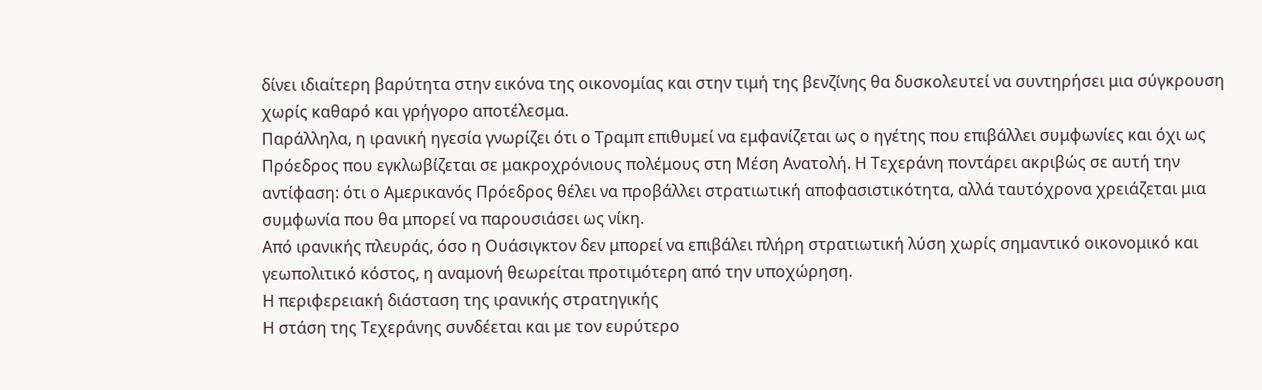δίνει ιδιαίτερη βαρύτητα στην εικόνα της οικονομίας και στην τιμή της βενζίνης θα δυσκολευτεί να συντηρήσει μια σύγκρουση χωρίς καθαρό και γρήγορο αποτέλεσμα.
Παράλληλα, η ιρανική ηγεσία γνωρίζει ότι ο Τραμπ επιθυμεί να εμφανίζεται ως ο ηγέτης που επιβάλλει συμφωνίες και όχι ως Πρόεδρος που εγκλωβίζεται σε μακροχρόνιους πολέμους στη Μέση Ανατολή. Η Τεχεράνη ποντάρει ακριβώς σε αυτή την αντίφαση: ότι ο Αμερικανός Πρόεδρος θέλει να προβάλλει στρατιωτική αποφασιστικότητα, αλλά ταυτόχρονα χρειάζεται μια συμφωνία που θα μπορεί να παρουσιάσει ως νίκη.
Από ιρανικής πλευράς, όσο η Ουάσιγκτον δεν μπορεί να επιβάλει πλήρη στρατιωτική λύση χωρίς σημαντικό οικονομικό και γεωπολιτικό κόστος, η αναμονή θεωρείται προτιμότερη από την υποχώρηση.
Η περιφερειακή διάσταση της ιρανικής στρατηγικής
Η στάση της Τεχεράνης συνδέεται και με τον ευρύτερο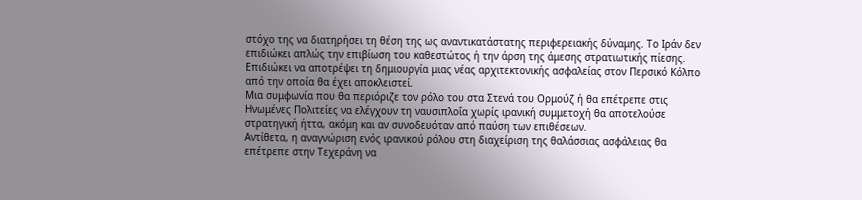στόχο της να διατηρήσει τη θέση της ως αναντικατάστατης περιφερειακής δύναμης. Το Ιράν δεν επιδιώκει απλώς την επιβίωση του καθεστώτος ή την άρση της άμεσης στρατιωτικής πίεσης.
Επιδιώκει να αποτρέψει τη δημιουργία μιας νέας αρχιτεκτονικής ασφαλείας στον Περσικό Κόλπο από την οποία θα έχει αποκλειστεί.
Μια συμφωνία που θα περιόριζε τον ρόλο του στα Στενά του Ορμούζ ή θα επέτρεπε στις Ηνωμένες Πολιτείες να ελέγχουν τη ναυσιπλοΐα χωρίς ιρανική συμμετοχή θα αποτελούσε στρατηγική ήττα, ακόμη και αν συνοδευόταν από παύση των επιθέσεων.
Αντίθετα, η αναγνώριση ενός ιρανικού ρόλου στη διαχείριση της θαλάσσιας ασφάλειας θα επέτρεπε στην Τεχεράνη να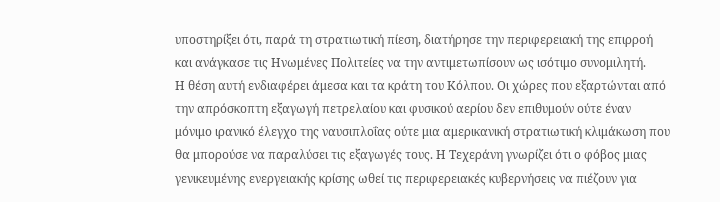υποστηρίξει ότι, παρά τη στρατιωτική πίεση, διατήρησε την περιφερειακή της επιρροή και ανάγκασε τις Ηνωμένες Πολιτείες να την αντιμετωπίσουν ως ισότιμο συνομιλητή.
Η θέση αυτή ενδιαφέρει άμεσα και τα κράτη του Κόλπου. Οι χώρες που εξαρτώνται από την απρόσκοπτη εξαγωγή πετρελαίου και φυσικού αερίου δεν επιθυμούν ούτε έναν μόνιμο ιρανικό έλεγχο της ναυσιπλοΐας ούτε μια αμερικανική στρατιωτική κλιμάκωση που θα μπορούσε να παραλύσει τις εξαγωγές τους. Η Τεχεράνη γνωρίζει ότι ο φόβος μιας γενικευμένης ενεργειακής κρίσης ωθεί τις περιφερειακές κυβερνήσεις να πιέζουν για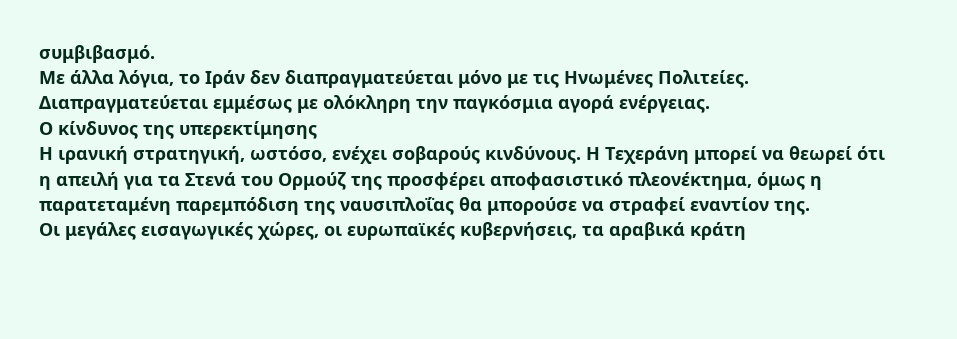συμβιβασμό.
Με άλλα λόγια, το Ιράν δεν διαπραγματεύεται μόνο με τις Ηνωμένες Πολιτείες. Διαπραγματεύεται εμμέσως με ολόκληρη την παγκόσμια αγορά ενέργειας.
Ο κίνδυνος της υπερεκτίμησης
Η ιρανική στρατηγική, ωστόσο, ενέχει σοβαρούς κινδύνους. Η Τεχεράνη μπορεί να θεωρεί ότι η απειλή για τα Στενά του Ορμούζ της προσφέρει αποφασιστικό πλεονέκτημα, όμως η παρατεταμένη παρεμπόδιση της ναυσιπλοΐας θα μπορούσε να στραφεί εναντίον της.
Οι μεγάλες εισαγωγικές χώρες, οι ευρωπαϊκές κυβερνήσεις, τα αραβικά κράτη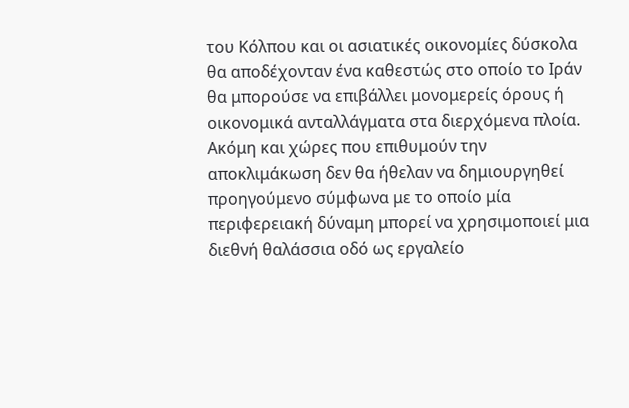του Κόλπου και οι ασιατικές οικονομίες δύσκολα θα αποδέχονταν ένα καθεστώς στο οποίο το Ιράν θα μπορούσε να επιβάλλει μονομερείς όρους ή οικονομικά ανταλλάγματα στα διερχόμενα πλοία.
Ακόμη και χώρες που επιθυμούν την αποκλιμάκωση δεν θα ήθελαν να δημιουργηθεί προηγούμενο σύμφωνα με το οποίο μία περιφερειακή δύναμη μπορεί να χρησιμοποιεί μια διεθνή θαλάσσια οδό ως εργαλείο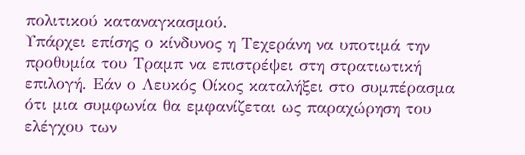πολιτικού καταναγκασμού.
Υπάρχει επίσης ο κίνδυνος η Τεχεράνη να υποτιμά την προθυμία του Τραμπ να επιστρέψει στη στρατιωτική επιλογή. Εάν ο Λευκός Οίκος καταλήξει στο συμπέρασμα ότι μια συμφωνία θα εμφανίζεται ως παραχώρηση του ελέγχου των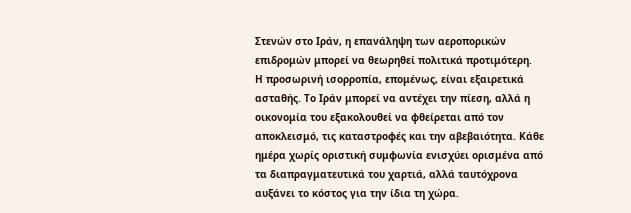Στενών στο Ιράν, η επανάληψη των αεροπορικών επιδρομών μπορεί να θεωρηθεί πολιτικά προτιμότερη.
Η προσωρινή ισορροπία, επομένως, είναι εξαιρετικά ασταθής. Το Ιράν μπορεί να αντέχει την πίεση, αλλά η οικονομία του εξακολουθεί να φθείρεται από τον αποκλεισμό, τις καταστροφές και την αβεβαιότητα. Κάθε ημέρα χωρίς οριστική συμφωνία ενισχύει ορισμένα από τα διαπραγματευτικά του χαρτιά, αλλά ταυτόχρονα αυξάνει το κόστος για την ίδια τη χώρα.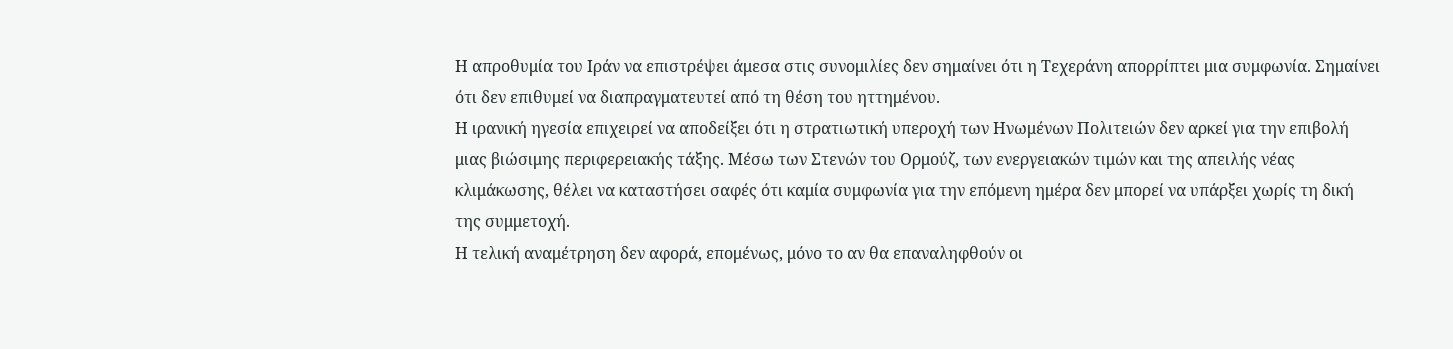Η απροθυμία του Ιράν να επιστρέψει άμεσα στις συνομιλίες δεν σημαίνει ότι η Τεχεράνη απορρίπτει μια συμφωνία. Σημαίνει ότι δεν επιθυμεί να διαπραγματευτεί από τη θέση του ηττημένου.
Η ιρανική ηγεσία επιχειρεί να αποδείξει ότι η στρατιωτική υπεροχή των Ηνωμένων Πολιτειών δεν αρκεί για την επιβολή μιας βιώσιμης περιφερειακής τάξης. Μέσω των Στενών του Ορμούζ, των ενεργειακών τιμών και της απειλής νέας κλιμάκωσης, θέλει να καταστήσει σαφές ότι καμία συμφωνία για την επόμενη ημέρα δεν μπορεί να υπάρξει χωρίς τη δική της συμμετοχή.
Η τελική αναμέτρηση δεν αφορά, επομένως, μόνο το αν θα επαναληφθούν οι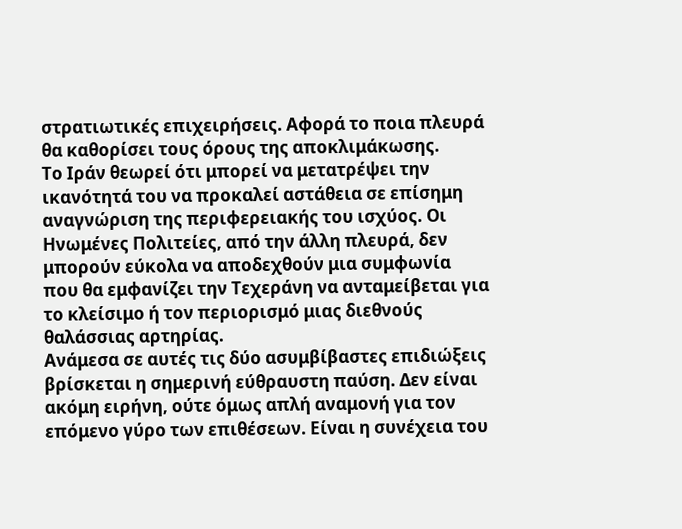στρατιωτικές επιχειρήσεις. Αφορά το ποια πλευρά θα καθορίσει τους όρους της αποκλιμάκωσης.
Το Ιράν θεωρεί ότι μπορεί να μετατρέψει την ικανότητά του να προκαλεί αστάθεια σε επίσημη αναγνώριση της περιφερειακής του ισχύος. Οι Ηνωμένες Πολιτείες, από την άλλη πλευρά, δεν μπορούν εύκολα να αποδεχθούν μια συμφωνία που θα εμφανίζει την Τεχεράνη να ανταμείβεται για το κλείσιμο ή τον περιορισμό μιας διεθνούς θαλάσσιας αρτηρίας.
Ανάμεσα σε αυτές τις δύο ασυμβίβαστες επιδιώξεις βρίσκεται η σημερινή εύθραυστη παύση. Δεν είναι ακόμη ειρήνη, ούτε όμως απλή αναμονή για τον επόμενο γύρο των επιθέσεων. Είναι η συνέχεια του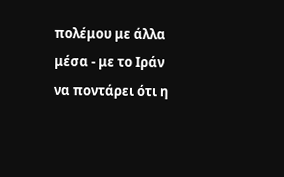πολέμου με άλλα μέσα - με το Ιράν να ποντάρει ότι η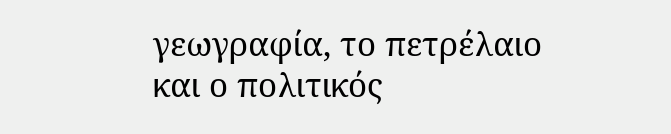γεωγραφία, το πετρέλαιο και ο πολιτικός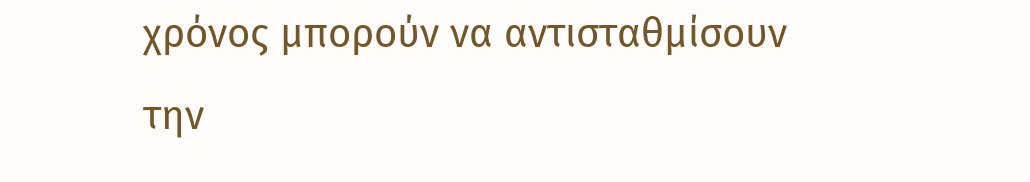χρόνος μπορούν να αντισταθμίσουν την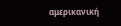αμερικανική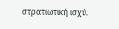στρατιωτική ισχύ.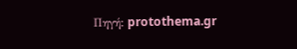Πηγή: protothema.gr